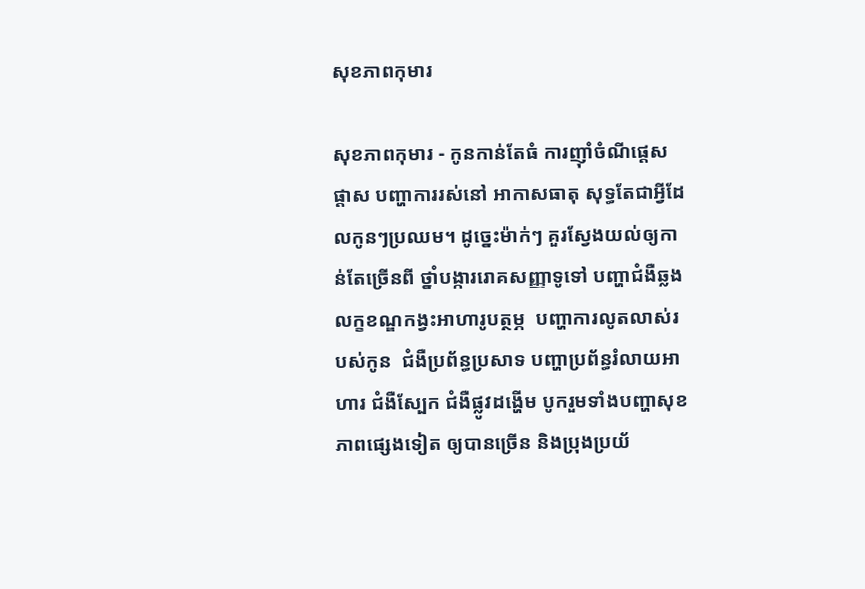សុខភាពកុមារ

សុខភាពកុមារ - កូនកាន់តែធំ ការញ៉ាំចំណីផ្ដេសផ្ដាស បញ្ហាការរស់នៅ អាកាសធាតុ សុទ្ធតែជាអ្វីដែលកូនៗប្រឈម។ ដូច្នេះម៉ាក់ៗ គួរស្វែងយល់ឲ្យកាន់តែច្រើនពី ថ្នាំបង្ការរោគសញ្ញាទូទៅ បញ្ហាជំងឺឆ្លង លក្ខខណ្ឌកង្វះអាហារូបត្ថម្ភ  បញ្ហាការលូតលាស់របស់កូន  ជំងឺប្រព័ន្ធប្រសាទ បញ្ហាប្រព័ន្ធរំលាយអាហារ ជំងឺស្បែក ជំងឺផ្លូវដង្ហើម បូករួមទាំងបញ្ហាសុខភាពផ្សេងទៀត ឲ្យបានច្រើន និងប្រុងប្រយ័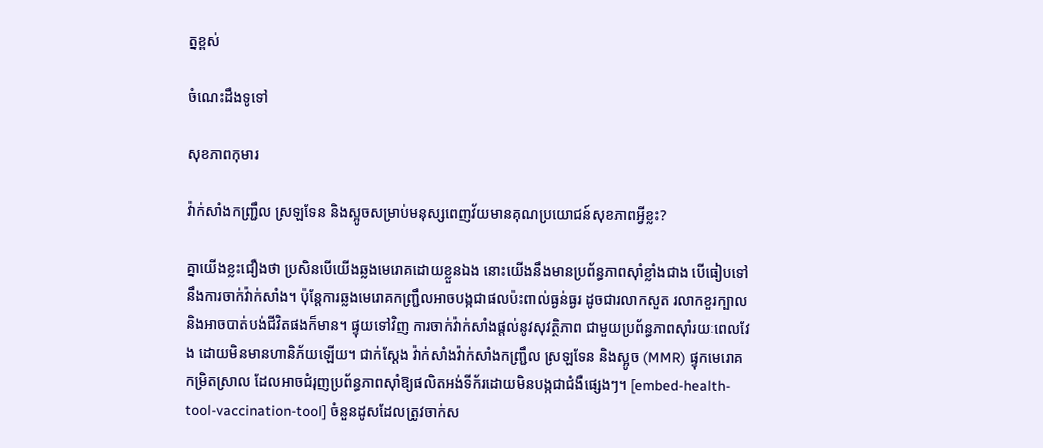ត្នខ្ពស់

ចំណេះដឹងទូទៅ

សុខភាពកុមារ

វ៉ាក់សាំងកញ្ជ្រឹល ស្រឡទែន និងស្អូចសម្រាប់មនុស្សពេញវ័យមានគុណប្រយោជន៍សុខភាពអ្វីខ្លះ?

គ្នាយើងខ្លះជឿងថា ប្រសិនបើយើងឆ្លងមេរោគដោយខ្លួនឯង នោះយើងនឹងមានប្រព័ន្ធភាពស៊ាំខ្លាំងជាង បើធៀបទៅនឹងការចាក់វ៉ាក់សាំង។ ប៉ុន្តែការឆ្លងមេរោគកញ្ជ្រឹលអាចបង្កជាផលប៉ះពាល់ធ្ងន់ធ្ងរ ដូចជារលាកសួត រលាកខួរក្បាល និងអាចបាត់បង់ជីវិតផងក៏មាន។ ផ្ទុយទៅវិញ ការចាក់វ៉ាក់សាំងផ្តល់នូវសុវត្ថិភាព ជាមួយប្រព័ន្ធភាពស៊ាំរយៈពេលវែង ដោយមិនមានហានិភ័យឡើយ។ ជាក់ស្តែង វ៉ាក់សាំងវ៉ាក់សាំងកញ្ជ្រឹល ស្រឡទែន និងស្អូច (MMR) ផ្ទុកមេរោគកម្រិតស្រាល ដែលអាចជំរុញប្រព័ន្ធភាពស៊ាំឱ្យផលិតអង់ទីក័រដោយមិនបង្កជាជំងឺផ្សេងៗ។ [embed-health-tool-vaccination-tool] ចំនួនដូសដែលត្រូវចាក់ស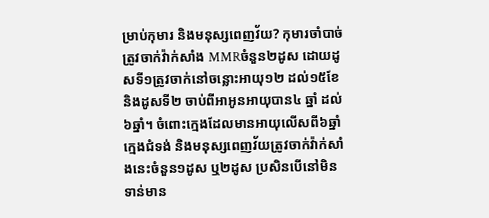ម្រាប់កុមារ និងមនុស្សពេញវ័យ? កុមារចាំបាច់ត្រូវចាក់វ៉ាក់សាំង MMRចំនួន២ដូស ដោយដូសទី១ត្រូវចាក់នៅចន្លោះអាយុ១២ ដល់១៥ខែ និងដូសទី២ ចាប់ពីអាអូនអាយុបាន៤ ឆ្នាំ ដល់៦ឆ្នាំ។ ចំពោះក្មេងដែលមានអាយុលើសពី៦ឆ្នាំ ក្មេងជំទង់ និងមនុស្សពេញវ័យត្រូវចាក់វ៉ាក់សាំងនេះចំនួន១ដូស ឬ២ដូស ប្រសិនបើនៅមិនទាន់មាន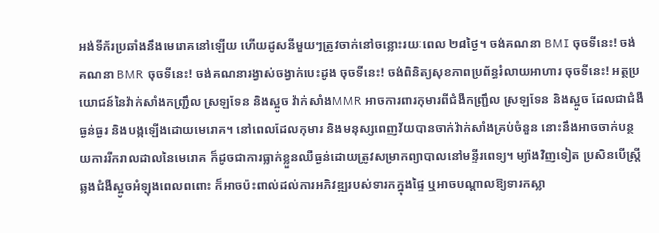អង់ទីក័រប្រឆាំងនឹងមេរោគនៅឡើយ ហើយដូសនីមួយៗត្រូវចាក់នៅចន្លោះរយៈពេល ២៨ថ្ងៃ។ ចង់គណនា BMI ចុចទីនេះ! ចង់គណនា BMR ចុចទីនេះ! ចង់គណនារង្វាស់ចង្វាក់បេះដូង ចុចទីនេះ! ចង់ពិនិត្យសុខភាពប្រព័ន្ធរំលាយអាហារ ចុចទីនេះ! អត្ថប្រយោជន៍នៃវ៉ាក់សាំងកញ្ជ្រឹល ស្រឡទែន និងស្អូច វ៉ាក់សាំងMMR អាចការពារកុមារពីជំងឺកញ្ជ្រឹល ស្រឡទែន និងស្អូច ដែលជាជំងឺធ្ងន់ធ្ងរ និងបង្កឡើងដោយមេរោគ។ នៅពេលដែលកុមារ និងមនុស្សពេញវ័យបានចាក់វ៉ាក់សាំងគ្រប់ចំនួន នោះនឹងអាចចាក់បន្ថយការរីករាលដាលនៃមេរោគ ក៏ដូចជាការធ្លាក់ខ្លួនឈឺធ្ងន់ដោយត្រូវសម្រាកព្យាបាលនៅមន្ទីរពេទ្យ។ ម្យ៉ាងវិញទៀត ប្រសិនបើស្ត្រីឆ្លងជំងឺស្អូចអំឡុងពេលពពោះ ក៏អាចប៉ះពាល់ដល់ការអភិវឌ្ឍរបស់ទារកក្នុងផ្ទៃ ឬអាចបណ្តាលឱ្យទារកស្លា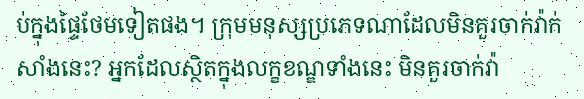ប់ក្នុងផ្ទៃថែមទៀតផង។ ក្រុមមនុស្សប្រភេទណាដែលមិនគួរចាក់វ៉ាក់សាំងនេះ? អ្នកដែលស្ថិតក្នុងលក្ខខណ្ឌទាំងនេះ មិនគួរចាក់វ៉ា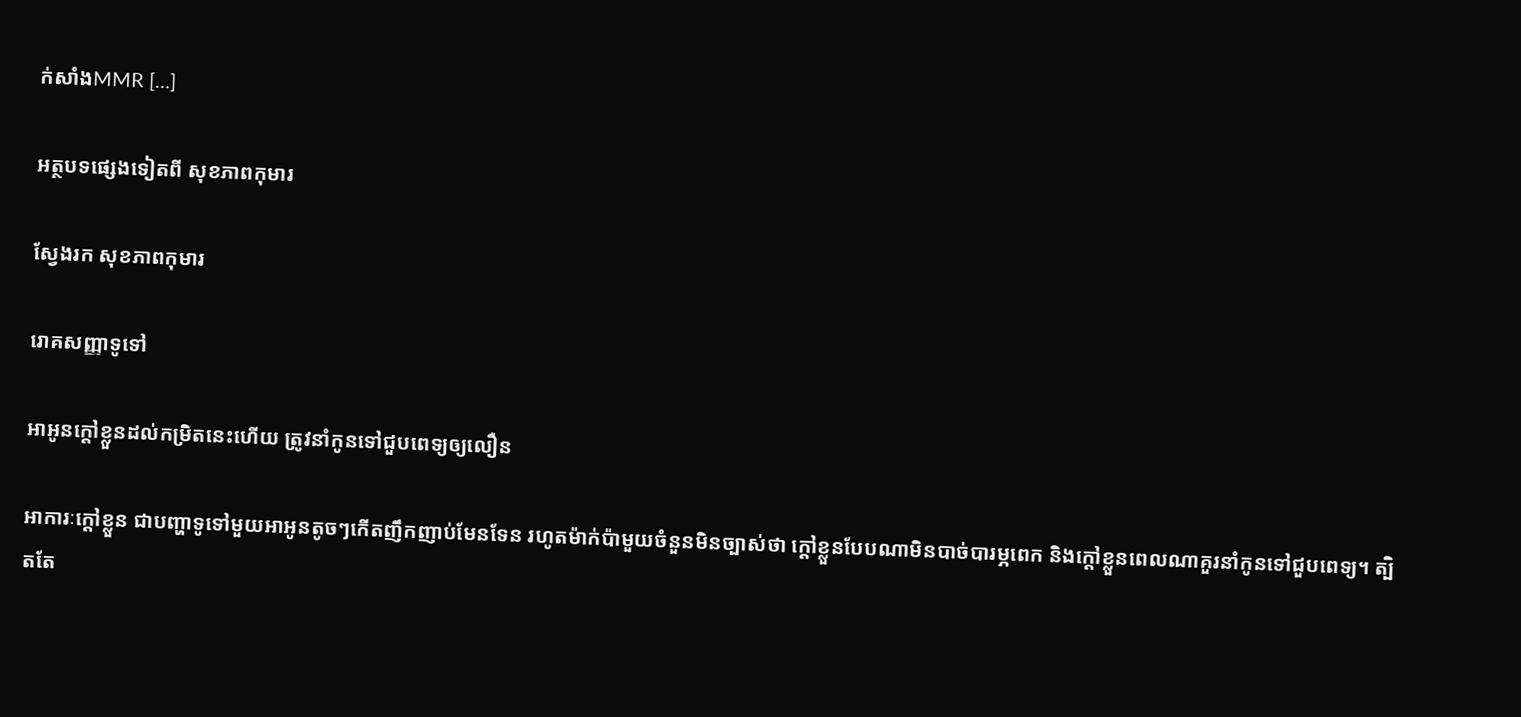ក់សាំងMMR […]

អត្ថបទផ្សេងទៀតពី សុខភាពកុមារ

ស្វែងរក សុខភាពកុមារ

រោគសញ្ញាទូទៅ

អាអូនក្ដៅខ្លួនដល់កម្រិតនេះហើយ ត្រូវនាំកូនទៅជួបពេទ្យឲ្យលឿន

អាការៈក្ដៅខ្លួន ជាបញ្ហាទូទៅមួយអាអូនតូចៗកើតញឹកញាប់មែនទែន រហូតម៉ាក់ប៉ាមួយចំនួនមិនច្បាស់ថា ក្ដៅខ្លួនបែបណាមិនបាច់បារម្ភពេក និងក្ដៅខ្លួនពេលណាគួរនាំកូនទៅជួបពេទ្យ។ ត្បិតតែ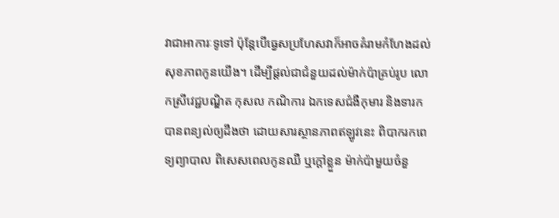វាជាអាការៈទូទៅ ប៉ុន្តែបើធ្វេសប្រហែសវាក៏អាចគំរាមកំហែងដល់សុខភាពកូនយើង។ ដើម្បីផ្ដល់ជាជំនួយដល់ម៉ាក់ប៉ាគ្រប់រូប លោកស្រីវេជ្ជបណ្ឌិត កុសល កណិការ ឯកទេសជំងឺកុមារ និងទារកបានពន្យល់ឲ្យដឹងថា ដោយសារស្ថានភាពឥឡូវនេះ ពិបាករកពេទ្យព្យាបាល ពិសេសពេលកូនឈឺ ឬក្ដៅខ្លួន ម៉ាក់ប៉ាមួយចំនួ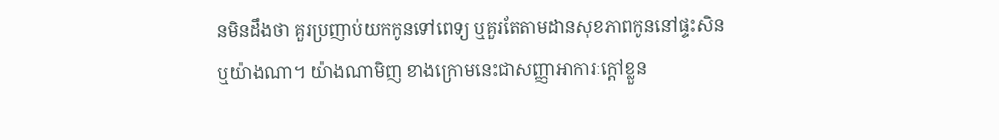នមិនដឹងថា គួរប្រញាប់យកកូនទៅពេទ្យ ឬគួរតែតាមដានសុខភាពកូននៅផ្ទះសិន ឬយ៉ាងណា។ យ៉ាងណាមិញ ខាងក្រោមនេះជាសញ្ញាអាការៈក្ដៅខ្លួន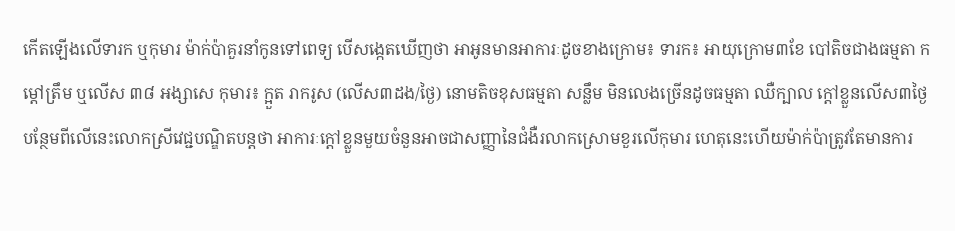កើតឡើងលើទារក ឬកុមារ ម៉ាក់ប៉ាគួរនាំកូនទៅពេទ្យ បើសង្កេតឃើញថា អាអូនមានអាការៈដូចខាងក្រោម៖ ទារក៖ អាយុក្រោម៣ខែ បៅតិចជាងធម្មតា កម្ដៅត្រឹម ឬលើស ៣៨ អង្សាសេ កុមារ៖ ក្អួត រាករូស (លើស៣ដង/ថ្ងៃ) នោមតិចខុសធម្មតា សន្លឹម មិនលេងច្រើនដូចធម្មតា ឈឺក្បាល ក្ដៅខ្លួនលើស៣ថ្ងៃ បន្ថែមពីលើនេះលោកស្រីវេជ្ជបណ្ឌិតបន្តថា អាការៈក្ដៅខ្លួនមួយចំនួនអាចជាសញ្ញានៃជំងឺរលាកស្រោមខួរលើកុមារ ហេតុនេះហើយម៉ាក់ប៉ាត្រូវតែមានការ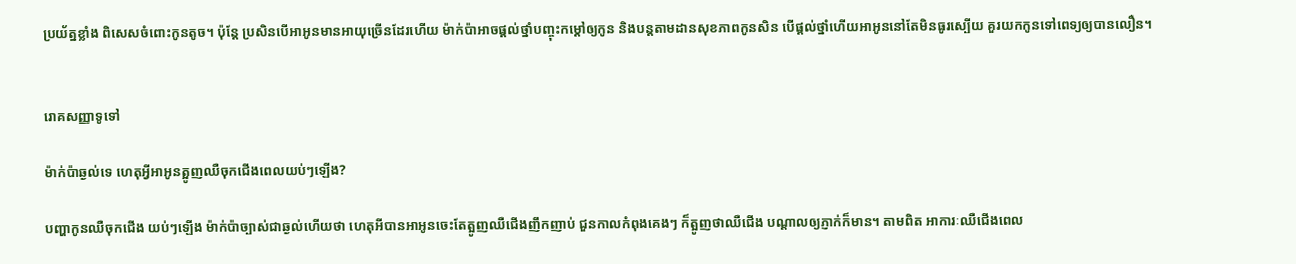ប្រយ័ត្នខ្លាំង ពិសេសចំពោះកូនតូច។ ប៉ុន្តែ ប្រសិនបើអាអូនមានអាយុច្រើនដែរហើយ ម៉ាក់ប៉ាអាចផ្ដល់ថ្នាំបញ្ចុះកម្ដៅឲ្យកូន និងបន្តតាមដានសុខភាពកូនសិន បើផ្ដល់ថ្នាំហើយអាអូននៅតែមិនធូរស្បើយ គួរយកកូនទៅពេទ្យឲ្យបានលឿន។


រោគសញ្ញាទូទៅ

ម៉ាក់ប៉ាឆ្ងល់ទេ ហេតុអ្វីអាអូនត្អូញឈឺចុកជើងពេលយប់ៗឡើង?

បញ្ហាកូនឈឺចុកជើង យប់ៗឡើង ម៉ាក់ប៉ាច្បាស់ជាឆ្ងល់ហើយថា ហេតុអីបានអាអូនចេះតែត្អូញឈឺជើងញឹកញាប់ ជួនកាលកំពុងគេងៗ ក៏ត្អូញថាឈឺជើង បណ្ដាលឲ្យភ្ញាក់ក៏មាន។ តាមពិត អាការៈឈឺជើងពេល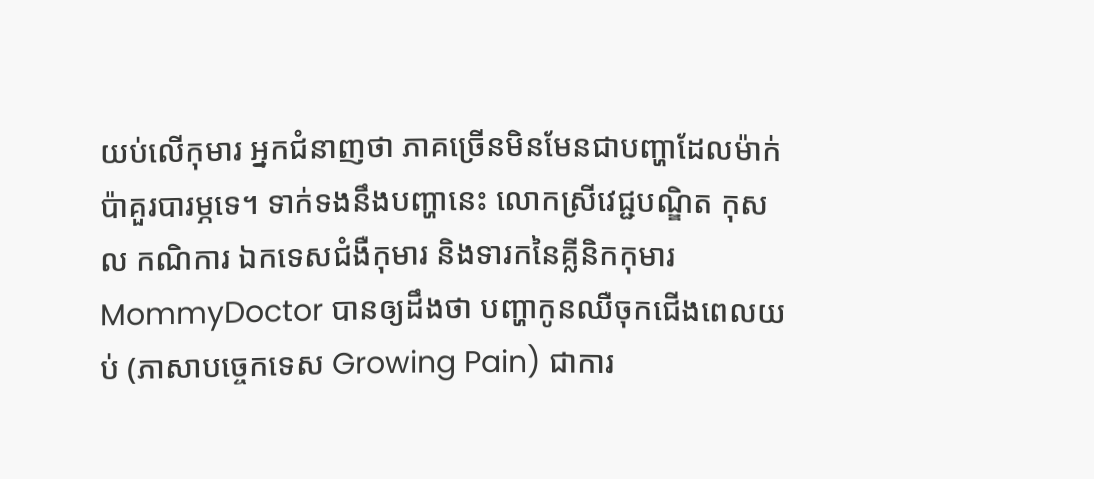យប់លើកុមារ អ្នកជំនាញថា ភាគច្រើនមិនមែនជាបញ្ហាដែលម៉ាក់ប៉ាគួរបារម្ភទេ។ ទាក់ទងនឹងបញ្ហានេះ លោកស្រីវេជ្ជបណ្ឌិត កុសល កណិការ ឯកទេសជំងឺកុមារ និងទារកនៃគ្លីនិកកុមារ MommyDoctor បានឲ្យដឹងថា បញ្ហាកូនឈឺចុកជើងពេលយប់ (ភាសាបច្ចេកទេស Growing Pain) ជាការ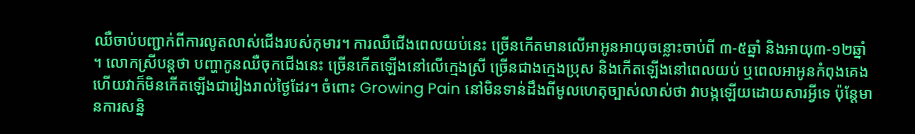ឈឺចាប់បញ្ជាក់ពីការលូតលាស់ជើងរបស់កុមារ។ ការឈឺជើងពេលយប់នេះ ច្រើនកើតមានលើអាអូនអាយុចន្លោះចាប់ពី ៣-៥ឆ្នាំ និងអាយុ៣-១២ឆ្នាំ ។ លោកស្រីបន្តថា បញ្ហាកូនឈឺចុកជើងនេះ ច្រើនកើតឡើងនៅលើក្មេងស្រី ច្រើនជាងក្មេងប្រុស និងកើតឡើងនៅពេលយប់ ឬពេលអាអូនកំពុងគេង ហើយវាក៏មិនកើតឡើងជារៀងរាល់ថ្ងៃដែរ។ ចំពោះ Growing Pain នៅមិនទាន់ដឹងពីមូលហេតុច្បាស់លាស់ថា វាបង្កឡើយដោយសារអ្វីទេ ប៉ុន្តែមានការសន្និ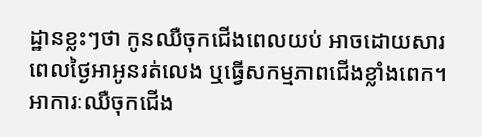ដ្ឋានខ្លះៗថា កូនឈឺចុកជើងពេលយប់ អាចដោយសារពេលថ្ងៃអាអូនរត់លេង ឬធ្វើសកម្មភាពជើងខ្លាំងពេក។ អាការៈឈឺចុកជើង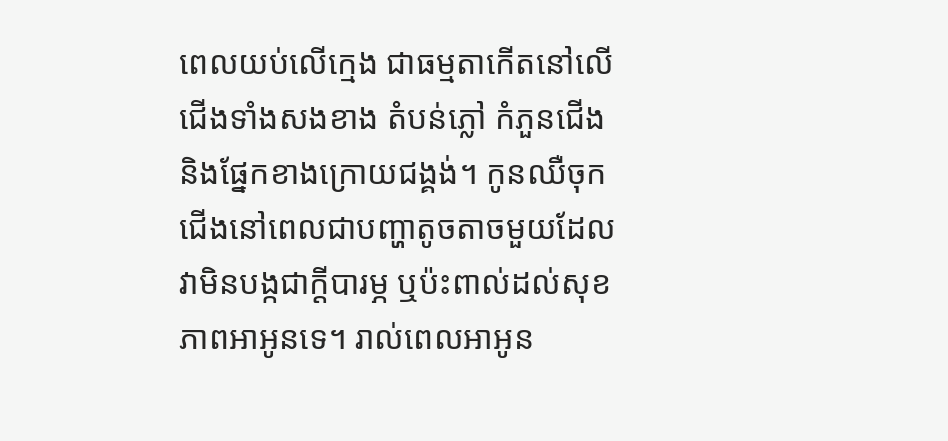ពេលយប់លើក្មេង ជាធម្មតាកើតនៅលើជើងទាំងសងខាង តំបន់ភ្លៅ កំភួនជើង និងផ្នែកខាងក្រោយជង្គង់។ កូនឈឺចុកជើងនៅពេលជាបញ្ហាតូចតាចមួយដែលវាមិនបង្កជាក្ដីបារម្ភ ឬប៉ះពាល់ដល់សុខភាពអាអូនទេ។ រាល់ពេលអាអូន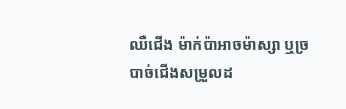ឈឺជើង ម៉ាក់ប៉ាអាចម៉ាស្សា ឬច្របាច់ជើងសម្រួលដ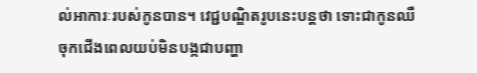ល់អាការៈរបស់កូនបាន។ វេជ្ជបណ្ឌិតរូបនេះបន្តថា ទោះជាកូនឈឺចុកជើងពេលយប់មិនបង្កជាបញ្ហា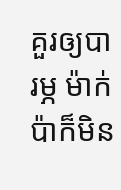គួរឲ្យបារម្ភ ម៉ាក់ប៉ាក៏មិន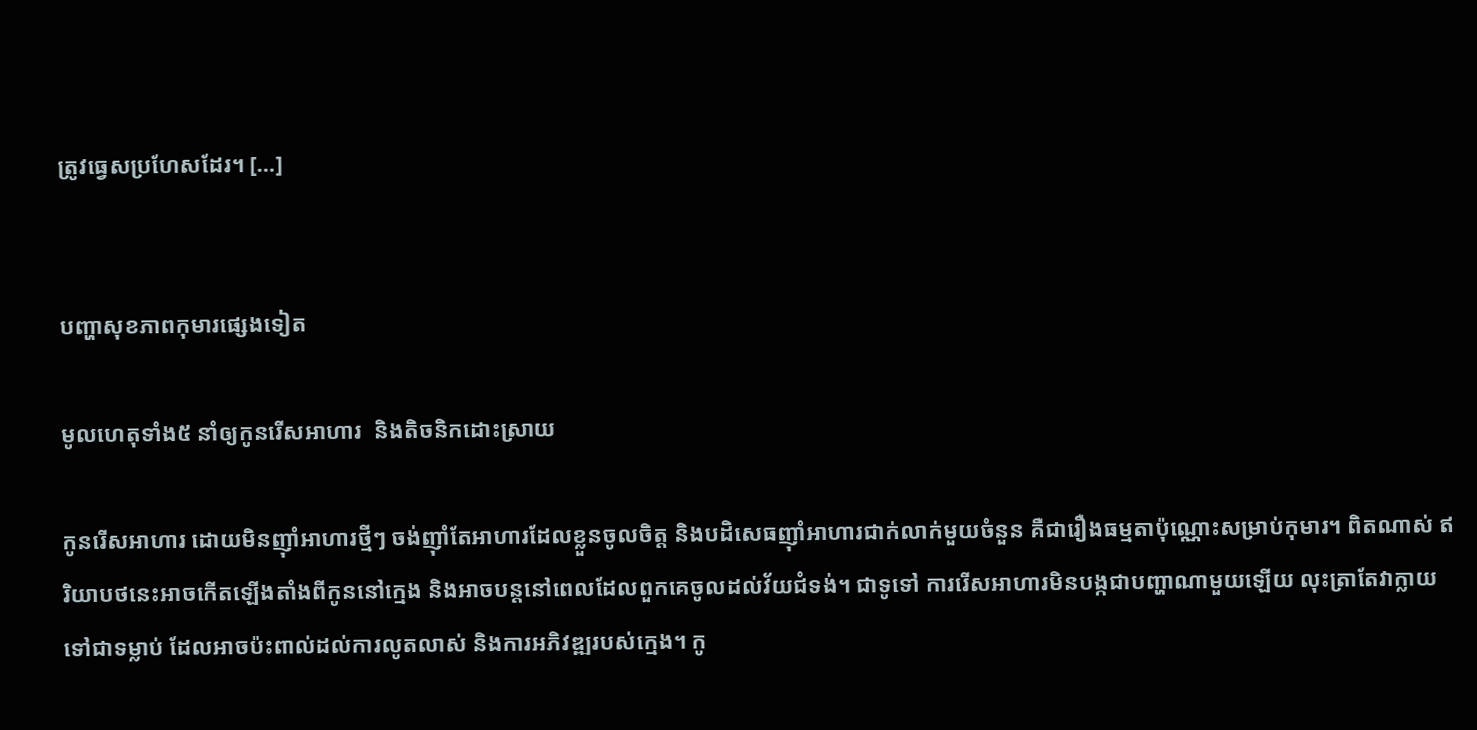ត្រូវធ្វេសប្រហែសដែរ។ […]


បញ្ហាសុខភាពកុមារផ្សេងទៀត

មូលហេតុទាំង៥ នាំឲ្យកូនរើសអាហារ  និងតិចនិកដោះស្រាយ

កូនរើសអាហារ ដោយមិនញ៉ាំអាហារថ្មីៗ ចង់ញ៉ាំតែអាហារដែលខ្លួនចូលចិត្ត និងបដិសេធញ៉ាំអាហារជាក់លាក់មួយចំនួន គឺជារឿងធម្មតាប៉ុណ្ណោះសម្រាប់កុមារ។ ពិតណាស់ ឥរិយាបថនេះអាចកើតឡើងតាំងពីកូននៅក្មេង និងអាចបន្តនៅពេលដែលពួកគេចូលដល់វ័យជំទង់។ ជាទូទៅ ការរើសអាហារមិនបង្កជាបញ្ហាណាមួយឡើយ លុះត្រាតែវាក្លាយទៅជាទម្លាប់ ដែលអាចប៉ះពាល់ដល់ការលូតលាស់ និងការអភិវឌ្ឍរបស់ក្មេង។ កូ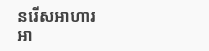នរើសអាហារអា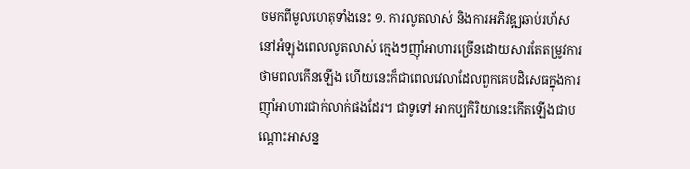ចមកពីមូលហេតុទាំងនេះ ១. ការលូតលាស់ និងការអភិវឌ្ឍឆាប់រហ័ស នៅអំឡុងពេលលូតលាស់ ក្មេងៗញ៉ាំអាហារច្រើនដោយសារតែតម្រូវការថាមពលកើនឡើង ហើយនេះក៏ជាពេលវេលាដែលពួកគេបដិសេធក្នុងការញ៉ាំអាហារជាក់លាក់ផងដែរ។ ជាទូទៅ អាកប្បកិរិយានេះកើតឡើងជាបណ្ដោះអាសន្ន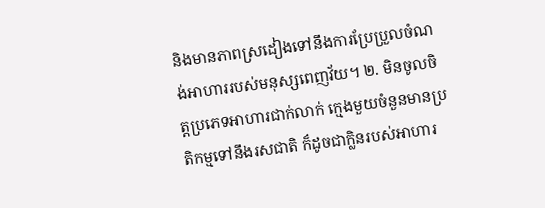និងមានភាពស្រដៀងទៅនឹងការប្រែប្រួលចំណង់អាហាររបស់មនុស្សពេញវ័យ។ ២. មិនចូលចិត្តប្រភេទអាហារជាក់លាក់ ក្មេងមួយចំនួនមានប្រតិកម្មទៅនឹងរសជាតិ ក៏ដូចជាក្លិនរបស់អាហារ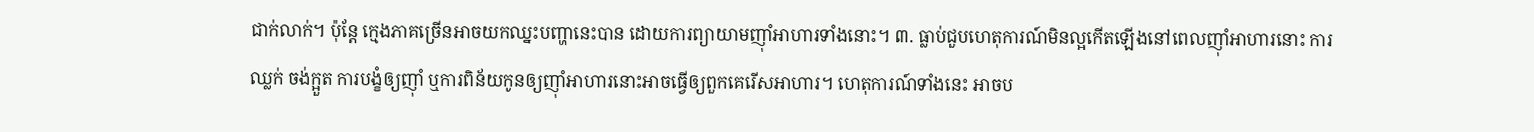ជាក់លាក់។ ប៉ុន្តែ ក្មេងភាគច្រើនអាចយកឈ្នះបញ្ហានេះបាន ដោយការព្យាយាមញ៉ាំអាហារទាំងនោះ។ ៣. ធ្លាប់ជួបហេតុការណ៍មិនល្អកើតឡើងនៅពេលញ៉ាំអាហារនោះ ការឈ្លក់ ចង់ក្អួត ការបង្ខំឲ្យញ៉ាំ ឬការពិន័យកូនឲ្យញ៉ាំអាហារនោះអាចធ្វើឲ្យពួកគេរើសអាហារ។ ហេតុការណ៍ទាំងនេះ អាចប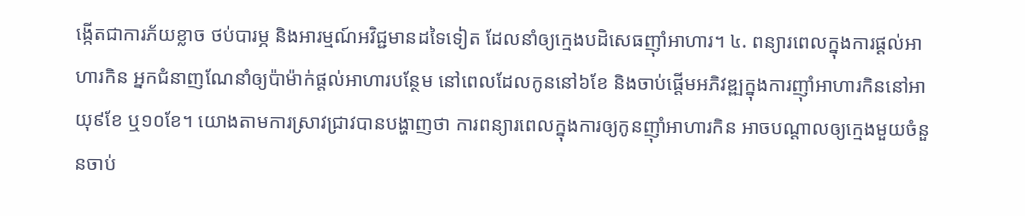ង្កើតជាការភ័យខ្លាច ថប់បារម្ភ និងអារម្មណ៍អវិជ្ជមានដទៃទៀត ដែលនាំឲ្យក្មេងបដិសេធញ៉ាំអាហារ។ ៤. ពន្យារពេលក្នុងការផ្ដល់អាហារកិន អ្នកជំនាញណែនាំឲ្យប៉ាម៉ាក់ផ្ដល់អាហារបន្ថែម នៅពេលដែលកូននៅ៦ខែ និងចាប់ផ្ដើមអភិវឌ្ឍក្នុងការញ៉ាំអាហារកិននៅអាយុ៩ខែ ឬ១០ខែ។ យោងតាមការស្រាវជ្រាវបានបង្ហាញថា ការពន្យារពេលក្នុងការឲ្យកូនញ៉ាំអាហារកិន អាចបណ្ដាលឲ្យក្មេងមួយចំនួនចាប់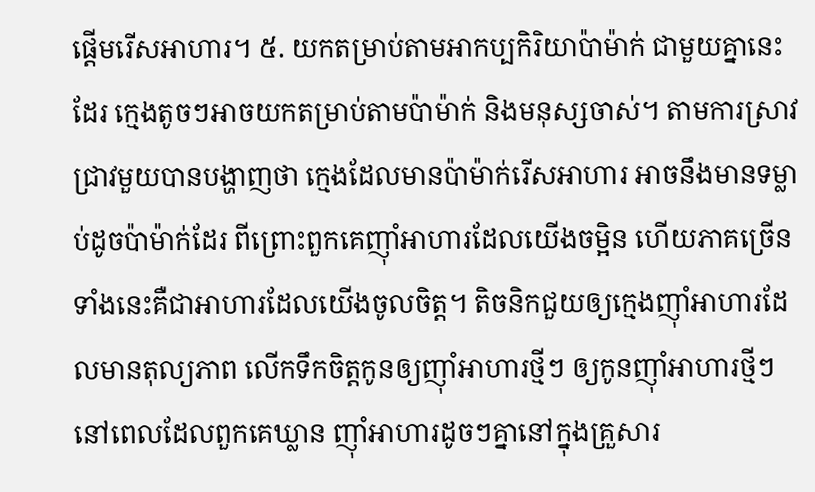ផ្ដើមរើសអាហារ។ ៥. យកតម្រាប់តាមអាកប្បកិរិយាប៉ាម៉ាក់ ជាមួយគ្នានេះដែរ ក្មេងតូចៗអាចយកតម្រាប់តាមប៉ាម៉ាក់ និងមនុស្សចាស់។ តាមការស្រាវជ្រាវមួយបានបង្ហាញថា ក្មេងដែលមានប៉ាម៉ាក់រើសអាហារ អាចនឹងមានទម្លាប់ដូចប៉ាម៉ាក់ដែរ ពីព្រោះពួកគេញ៉ាំអាហារដែលយើងចម្អិន ហើយភាគច្រើន ទាំងនេះគឺជាអាហារដែលយើងចូលចិត្ត។ តិចនិកជួយឲ្យក្មេងញ៉ាំអាហារដែលមានតុល្យភាព លើកទឹកចិត្តកូនឲ្យញ៉ាំអាហារថ្មីៗ ឲ្យកូនញ៉ាំអាហារថ្មីៗ នៅពេលដែលពួកគេឃ្លាន ញ៉ាំអាហារដូចៗគ្នានៅក្នុងគ្រួសារ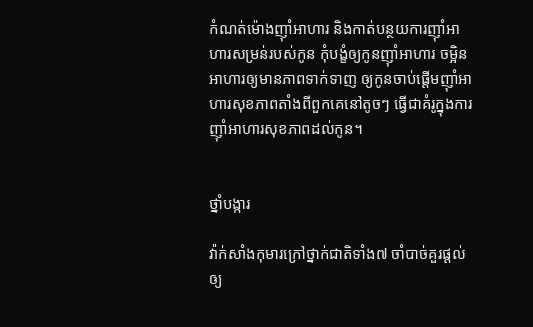កំណត់ម៉ោងញ៉ាំអាហារ និងកាត់បន្ថយការញ៉ាំអាហារសម្រន់របស់កូន កុំបង្ខំឲ្យកូនញ៉ាំអាហារ ចម្អិនអាហារឲ្យមានភាពទាក់ទាញ ឲ្យកូនចាប់ផ្ដើមញ៉ាំអាហារសុខភាពតាំងពីពួកគេនៅតូចៗ ធ្វើជាគំរូក្នុងការញ៉ាំអាហារសុខភាពដល់កូន។


ថ្នាំបង្ការ

វ៉ាក់សាំងកុមារក្រៅថ្នាក់ជាតិទាំង៧ ចាំបាច់គួរផ្ដល់ឲ្យ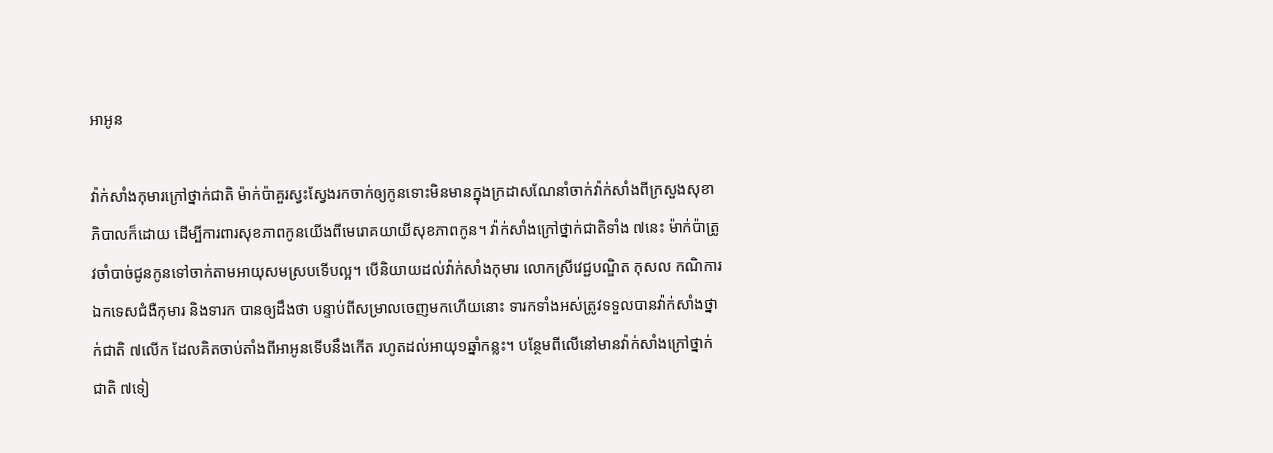អាអូន

វ៉ាក់សាំងកុមារក្រៅថ្នាក់ជាតិ ម៉ាក់ប៉ាគួរស្វះស្វែងរកចាក់ឲ្យកូនទោះមិនមានក្នុងក្រដាសណែនាំចាក់វ៉ាក់សាំងពីក្រសួងសុខាភិបាលក៏ដោយ ដើម្បីការពារសុខភាពកូនយើងពីមេរោគយាយីសុខភាពកូន។ វ៉ាក់សាំងក្រៅថ្នាក់ជាតិទាំង ៧នេះ ម៉ាក់ប៉ាត្រូវចាំបាច់ជូនកូនទៅចាក់តាមអាយុសមស្របទើបល្អ។ បើនិយាយដល់វ៉ាក់សាំងកុមារ លោកស្រីវេជ្ជបណ្ឌិត កុសល កណិការ ឯកទេសជំងឺកុមារ និងទារក បានឲ្យដឹងថា បន្ទាប់ពីសម្រាលចេញមកហើយនោះ ទារកទាំងអស់ត្រូវទទួលបានវ៉ាក់សាំងថ្នាក់ជាតិ ៧លើក ដែលគិតចាប់តាំងពីអាអូនទើបនឹងកើត រហូតដល់អាយុ១ឆ្នាំកន្លះ។ បន្ថែមពីលើនៅមានវ៉ាក់សាំងក្រៅថ្នាក់ជាតិ ៧ទៀ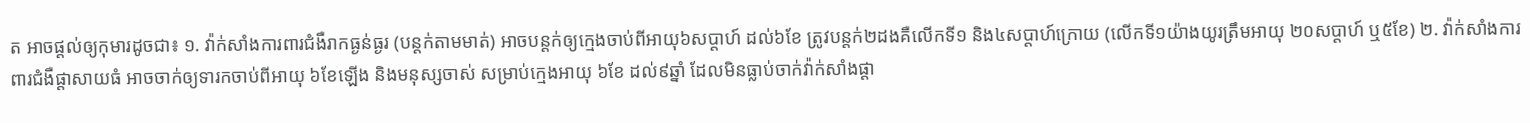ត អាចផ្ដល់ឲ្យកុមារដូចជា៖ ១. វ៉ាក់សាំងការពារជំងឺរាកធ្ងន់ធ្ងរ (បន្តក់តាមមាត់) អាចបន្តក់ឲ្យក្មេងចាប់ពីអាយុ៦សប្តាហ៍ ដល់៦ខែ ត្រូវបន្តក់២ដងគឺលើកទី១ និង៤សប្តាហ៍ក្រោយ (លើកទី១យ៉ាងយូរត្រឹមអាយុ ២០សប្តាហ៍ ឬ៥ខែ) ២. វ៉ាក់សាំងការពារជំងឺផ្ដាសាយធំ អាចចាក់ឲ្យទារកចាប់ពីអាយុ ៦ខែឡើង និងមនុស្សចាស់ សម្រាប់ក្មេងអាយុ ៦ខែ ដល់៩ឆ្នាំ ដែលមិនធ្លាប់ចាក់វ៉ាក់សាំងផ្ដា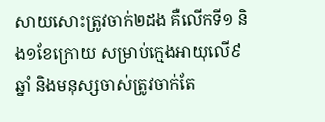សាយសោះត្រូវចាក់២ដង គឺលើកទី១ និង១ខែក្រោយ សម្រាប់ក្មេងអាយុលើ៩ឆ្នាំ និងមនុស្សចាស់ត្រូវចាក់តែ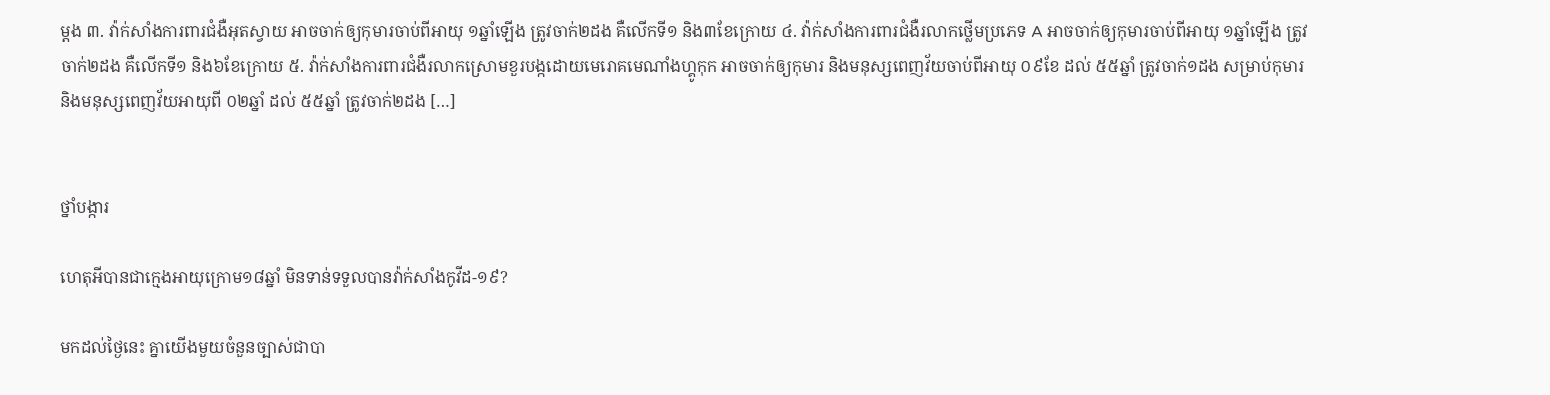ម្ដង ៣. វ៉ាក់សាំងការពារជំងឺអុតស្វាយ អាចចាក់ឲ្យកុមារចាប់ពីអាយុ ១ឆ្នាំឡើង ត្រូវចាក់២ដង គឺលើកទី១ និង៣ខែក្រោយ ៤. វ៉ាក់សាំងការពារជំងឺរលាកថ្លើមប្រភេទ A អាចចាក់ឲ្យកុមារចាប់ពីអាយុ ១ឆ្នាំឡើង ត្រូវចាក់២ដង គឺលើកទី១ និង៦ខែក្រោយ ៥. វ៉ាក់សាំងការពារជំងឺរលាកស្រោមខួរបង្កដោយមេរោគមេណាំងហ្គូកុក អាចចាក់ឲ្យកុមារ និងមនុស្សពេញវ័យចាប់ពីអាយុ ០៩ខែ ដល់ ៥៥ឆ្នាំ ត្រូវចាក់១ដង សម្រាប់កុមារ និងមនុស្សពេញវ័យអាយុពី ០២ឆ្នាំ ដល់ ៥៥ឆ្នាំ ត្រូវចាក់២ដង […]


ថ្នាំបង្ការ

ហេតុអីបានជាក្មេងអាយុក្រោម១៨ឆ្នាំ មិនទាន់ទទួលបានវ៉ាក់សាំងកូវីដ-១៩?

មកដល់ថ្ងៃនេះ គ្នាយើងមួយចំនួនច្បាស់ជាបា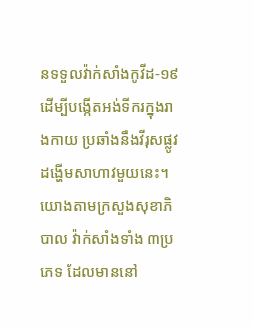នទទួលវ៉ាក់សាំងកូវីដ-១៩ ដើម្បីបង្កើតអង់ទីករក្នុងរាងកាយ ប្រឆាំងនឹងវីរុសផ្លូវដង្ហើមសាហាវមួយនេះ។ យោងតាមក្រសួងសុខាភិបាល វ៉ាក់សាំងទាំង ៣ប្រភេទ ដែលមាននៅ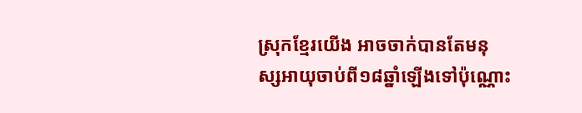ស្រុកខ្មែរយើង អាចចាក់បានតែមនុស្សអាយុចាប់ពី១៨ឆ្នាំឡើងទៅប៉ុណ្ណោះ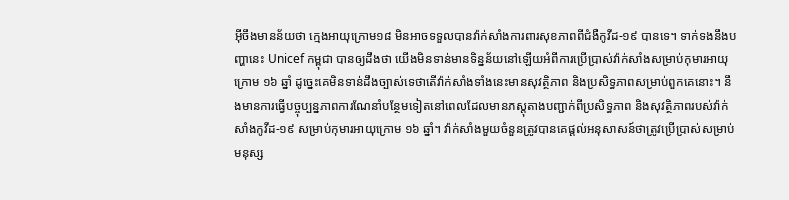អ៊ីចឹងមានន័យថា ក្មេងអាយុក្រោម១៨ មិនអាចទទួលបានវ៉ាក់សាំងការពារសុខភាពពីជំងឺកូវីដ-១៩ បានទេ។ ទាក់ទងនឹងបញ្ហានេះ Unicef កម្ពុជា បានឲ្យដឹងថា យើងមិនទាន់មានទិន្នន័យនៅឡើយអំពីការប្រើប្រាស់វ៉ាក់សាំងសម្រាប់កុមារអាយុក្រោម ១៦ ឆ្នាំ ដូច្នេះគេមិនទាន់ដឹងច្បាស់ទេថាតើវ៉ាក់សាំងទាំងនេះមានសុវត្ថិភាព និងប្រសិទ្ធភាពសម្រាប់ពួកគេនោះ។ នឹងមានការធ្វើបច្ចុប្បន្នភាពការណែនាំបន្ថែមទៀតនៅពេលដែលមានភស្តុតាងបញ្ជាក់ពីប្រសិទ្ធភាព និងសុវត្ថិភាពរបស់វ៉ាក់សាំងកូវីដ-១៩ សម្រាប់កុមារអាយុក្រោម ១៦ ឆ្នាំ។ វ៉ាក់សាំងមួយចំនួនត្រូវបានគេផ្ដល់អនុសាសន៍ថាត្រូវប្រើប្រាស់សម្រាប់មនុស្ស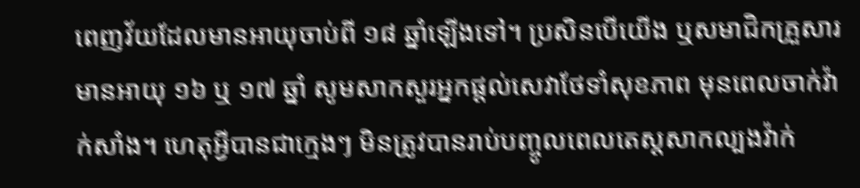ពេញវ័យដែលមានអាយុចាប់ពី ១៨ ឆ្នាំឡើងទៅ។ ប្រសិនបើយើង ឬសមាជិកគ្រួសារមានអាយុ ១៦ ឬ ១៧ ឆ្នាំ សូមសាកសួរអ្នកផ្ដល់សេវាថែទាំសុខភាព មុនពេលចាក់វ៉ាក់សាំង។ ហេតុអ្វីបានជាក្មេងៗ មិនត្រូវបានរាប់បញ្ចូលពេលតេស្តសាកល្បងវ៉ាក់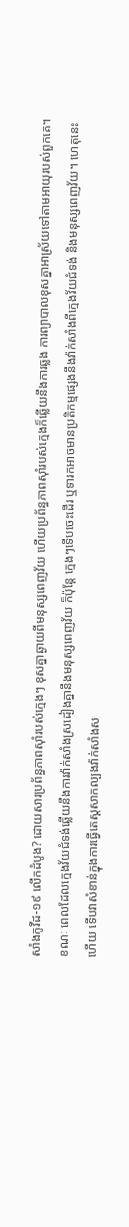សាំងកូវីដ-១៩ លើកដំបូង? ដោយសារប្រព័ន្ធភាពស៊ាំរបស់ក្មេងៗ ខុសគ្នាឆ្ងាយពីមនុស្សពេញវ័យ ហើយប្រព័ន្ធភាពស៊ាំរបស់ក្មេងក៏ឆ្លើយនឹងការឆ្លង ការព្យាបាលខុសគ្នាអាស្រ័យទៅតាមអាយុរបស់ពួកគេ។ ខណៈ ពេលដែលក្មេងវ័យជំទង់ឆ្លើយនឹងការវ៉ាក់សាំងស្រដៀងគ្នានឹងមនុស្សពេញវ័យ ក៏ប៉ុន្តែ ក្មេងៗទើបចេះដើរ ឬទារកអាចមានប្រតិកម្មផ្សេងនឹងវ៉ាក់សាំងពីក្មេងវ័យជំទង់ និងមនុស្សពេញវ័យ។ ហេតុនេះហើយ ទើបវាសំខាន់ក្នុងការធ្វើតេស្ដសាកល្បងវ៉ាក់សាំងស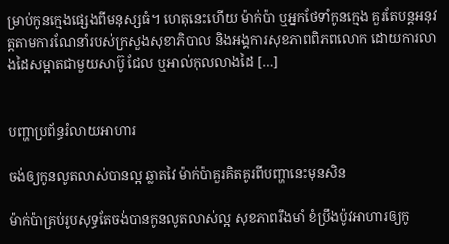ម្រាប់កូនក្មេងផ្សេងពីមនុស្សធំ។ ហេតុនេះហើយ ម៉ាក់ប៉ា ឬអ្នកថែទាំកូនក្មេង គួរតែបន្តអនុវត្តតាមការណែនាំរបស់ក្រសួងសុខាភិបាល និងអង្គការសុខភាពពិភពលោក ដោយការលាងដៃសម្អាតជាមួយសាប៊ូ ជែល ឬអាល់កុលលាងដៃ […]


បញ្ហាប្រព័ន្ធរំលាយអាហារ

ចង់ឲ្យកូនលូតលាស់បានល្អ ឆ្លាតវៃ ម៉ាក់ប៉ាគួរគិតគូរពីបញ្ហានេះមុនសិន

ម៉ាក់ប៉ាគ្រប់រូបសុទ្ធតែចង់បានកូនលូតលាស់ល្អ សុខភាពរឹងមាំ ខំប្រឹងប៉ូវអាហារឲ្យកូ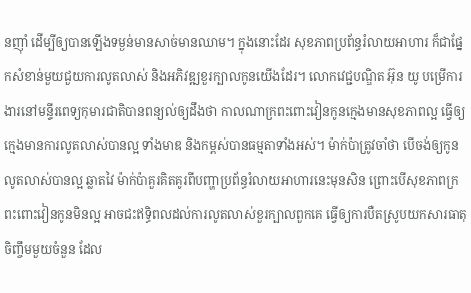នញ៉ាំ ដើម្បីឲ្យបានឡើងទម្ងន់មានសាច់មានឈាម។ ក្នុងនោះដែរ សុខភាពប្រព័ន្ធរំលាយអាហារ ក៏ជាផ្នែកសំខាន់មួយជួយការលូតលាស់ និងអភិវឌ្ឍខួរក្បាលកូនយើងដែរ។ លោកវេជ្ជបណ្ឌិត អ៊ុន យូ បម្រើការងារនៅមន្ទីរពេទ្យកុមារជាតិបានពន្យល់ឲ្យដឹងថា កាលណាក្រពះពោះវៀនកូនក្មេងមានសុខភាពល្អ ធ្វើឲ្យក្មេងមានការលូតលាស់បានល្អ ទាំងមាឌ និងកម្ពស់បានធម្មតាទាំងអស់។ ម៉ាក់ប៉ាត្រូវចាំថា បើចង់ឲ្យកូនលូតលាស់បានល្អ ឆ្លាតវៃ ម៉ាក់ប៉ាគួរគិតគូរពីបញ្ហាប្រព័ន្ធរំលាយអាហារនេះមុនសិន ព្រោះបើសុខភាពក្រពះពោះវៀនកូនមិនល្អ អាចជះឥទ្ធិពលដល់ការលូតលាស់ខួរក្បាលពួកគេ ធ្វើឲ្យការបឺតស្រូបយកសារធាតុចិញ្ចឹមមួយចំនួន ដែល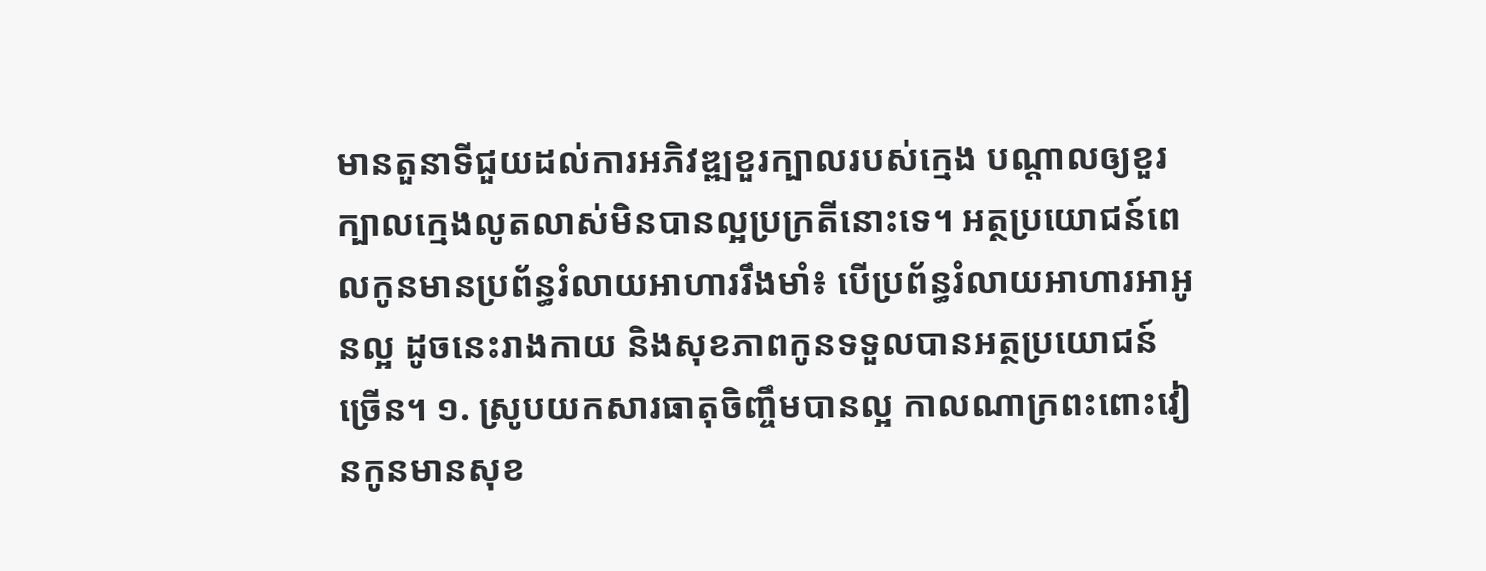មានតួនាទីជួយដល់ការអភិវឌ្ឍខួរក្បាលរបស់ក្មេង បណ្ដាលឲ្យខួរក្បាលក្មេងលូតលាស់មិនបានល្អប្រក្រតីនោះទេ។ អត្ថប្រយោជន៍ពេលកូនមានប្រព័ន្ធរំលាយអាហាររឹងមាំ៖ បើប្រព័ន្ធរំលាយអាហារអាអូនល្អ ដូចនេះរាងកាយ និងសុខភាពកូនទទួលបានអត្ថប្រយោជន៍ច្រើន។ ១. ស្រូបយកសារធាតុចិញ្ចឹមបានល្អ កាលណាក្រពះពោះវៀនកូនមានសុខ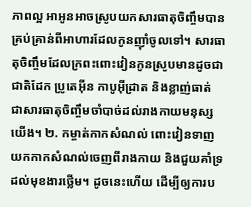ភាពល្អ អាអូនអាចស្រូបយកសារធាតុចិញ្ចឹមបានគ្រប់គ្រាន់ពីអាហារដែលកូនញ៉ាំចូលទៅ។ សារធាតុចិញ្ចឹមដែលក្រពះពោះវៀនកូនស្រូបមានដូចជា ជាតិដែក ប្រូតេអ៊ីន កាបូអ៊ីដ្រាត និងខ្លាញ់ធាត់ ជាសារធាតុចិញ្ចឹមចាំបាច់ដល់រាងកាយមនុស្សយើង។ ២. កម្ចាត់កាកសំណល់ ពោះវៀនទាញយកកាកសំណល់ចេញពីរាងកាយ និងជួយគាំទ្រដល់មុខងារថ្លើម។ ដូចនេះហើយ ដើម្បីឲ្យការប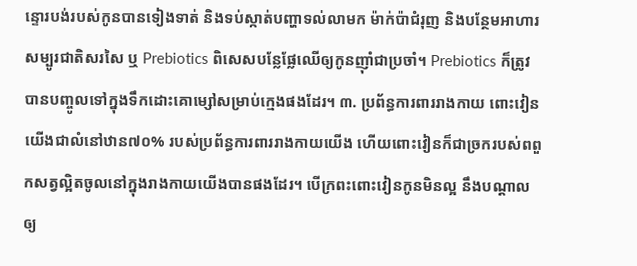ន្ទោរបង់របស់កូនបានទៀងទាត់ និងទប់ស្កាត់បញ្ហាទល់លាមក ម៉ាក់ប៉ាជំរុញ និងបន្ថែមអាហារសម្បូរជាតិសរសៃ ឬ Prebiotics ពិសេសបន្លែផ្លែឈើឲ្យកូនញ៉ាំជាប្រចាំ។ Prebiotics ក៏ត្រូវបានបញ្ចូលទៅក្នុងទឹកដោះគោម្សៅសម្រាប់ក្មេងផងដែរ។ ៣. ប្រព័ន្ធការពាររាងកាយ ពោះវៀនយើងជាលំនៅឋាន៧០% របស់ប្រព័ន្ធការពាររាងកាយយើង ហើយពោះវៀនក៏ជាច្រករបស់ពពួកសត្វល្អិតចូលនៅក្នុងរាងកាយយើងបានផងដែរ។ បើក្រពះពោះវៀនកូនមិនល្អ នឹងបណ្ដាលឲ្យ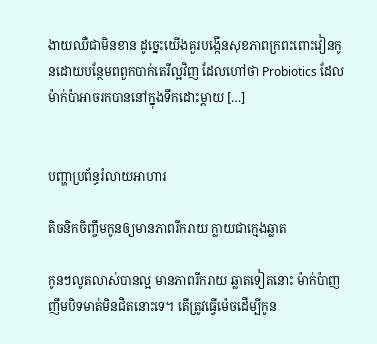ងាយឈឺជាមិនខាន ដូច្នេះយើងគួរបង្កើនសុខភាពក្រពះពោះវៀនកូនដោយបន្ថែមពពួកបាក់តេរីល្អវិញ ដែលហៅថា Probiotics ដែលម៉ាក់ប៉ាអាចរកបាននៅក្នុងទឹកដោះម្តាយ […]


បញ្ហាប្រព័ន្ធរំលាយអាហារ

តិចនិកចិញ្ចឹមកូនឲ្យមានភាពរីករាយ ក្លាយជាក្មេងឆ្លាត

កូនៗលូតលាស់បានល្អ មានភាពរីករាយ ឆ្លាតទៀតនោះ ម៉ាក់ប៉ាញញឹមបិទមាត់មិនជិតនោះទេ។ តើត្រូវធ្វើម៉េចដើម្បីកូន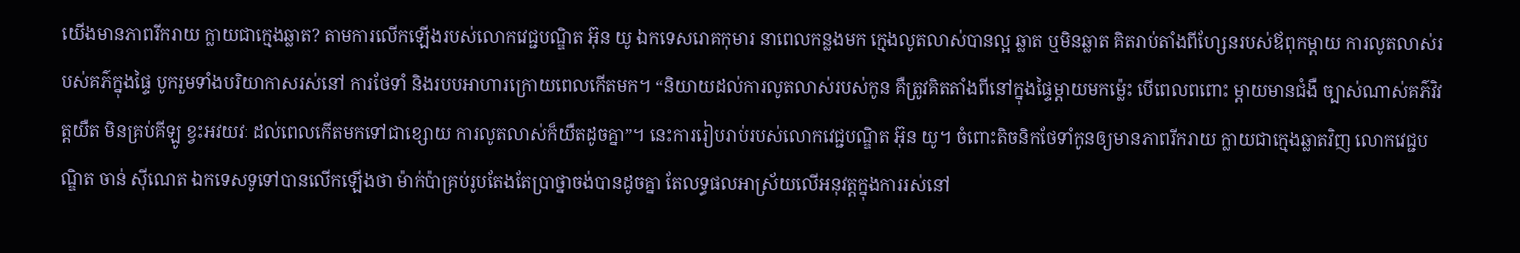យើងមានភាពរីករាយ ក្លាយជាក្មេងឆ្លាត? តាមការលើកឡើងរបស់លោកវេជ្ជបណ្ឌិត អ៊ុន យូ ឯកទេសរោគកុមារ នាពេលកន្លងមក ក្មេងលូតលាស់បានល្អ ឆ្លាត ឬមិនឆ្លាត គិតរាប់តាំងពីហ្សែនរបស់ឪពុកម្តាយ ការលូតលាស់របស់គភ៌ក្នុងផ្ទៃ បូករួមទាំងបរិយាកាសរស់នៅ ការថែទាំ និងរបបអាហារក្រោយពេលកើតមក។ “និយាយដល់ការលូតលាស់របស់កូន គឺត្រូវគិតតាំងពីនៅក្នុងផ្ទៃម្តាយមកម្ល៉េះ បើពេលពពោះ ម្តាយមានជំងឺ ច្បាស់ណាស់គភ៌វិវត្តយឺត មិនគ្រប់គីឡូ ខ្វះអវយវៈ ដល់ពេលកើតមកទៅជាខ្សោយ ការលូតលាស់ក៏យឺតដូចគ្នា”។ នេះការរៀបរាប់របស់លោកវេជ្ជបណ្ឌិត អ៊ុន យូ។ ចំពោះតិចនិកថែទាំកូនឲ្យមានភាពរីករាយ ក្លាយជាក្មេងឆ្លាតវិញ លោកវេជ្ជបណ្ឌិត ចាន់ ស៊ីណេត ឯកទេសទូទៅបានលើកឡើងថា ម៉ាក់ប៉ាគ្រប់រូបតែងតែប្រាថ្នាចង់បានដូចគ្នា តែលទ្ធផលអាស្រ័យលើអនុវត្តក្នុងការរស់នៅ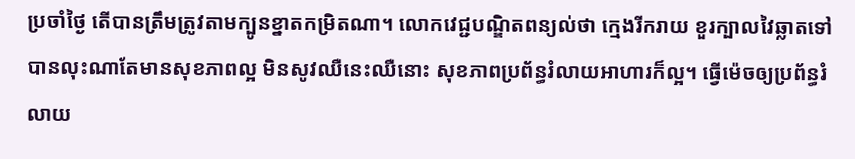ប្រចាំថ្ងៃ តើបានត្រឹមត្រូវតាមក្បូនខ្នាតកម្រិតណា។ លោកវេជ្ជបណ្ឌិតពន្យល់ថា ក្មេងរីករាយ ខួរក្បាលវៃឆ្លាតទៅបានលុះណាតែមានសុខភាពល្អ មិនសូវឈឺនេះឈឺនោះ សុខភាពប្រព័ន្ធរំលាយអាហារក៏ល្អ។ ធ្វើម៉េចឲ្យប្រព័ន្ធរំលាយ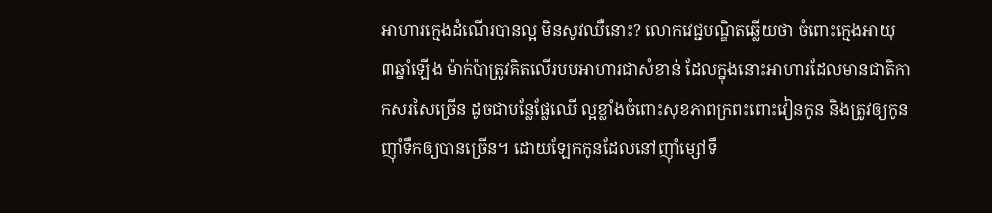អាហារក្មេងដំណើរបានល្អ មិនសូវឈឺនោះ? លោកវេជ្ជបណ្ឌិតឆ្លើយថា ចំពោះក្មេងអាយុ ៣ឆ្នាំឡើង ម៉ាក់ប៉ាត្រូវគិតលើរបបអាហារជាសំខាន់ ដែលក្នុងនោះអាហារដែលមានជាតិកាកសរសៃច្រើន ដូចជាបន្លែផ្លែឈើ ល្អខ្លាំងចំពោះសុខភាពក្រពះពោះវៀនកូន និងត្រូវឲ្យកូនញ៉ាំទឹកឲ្យបានច្រើន។ ដោយឡែកកូនដែលនៅញ៉ាំម្សៅទឹ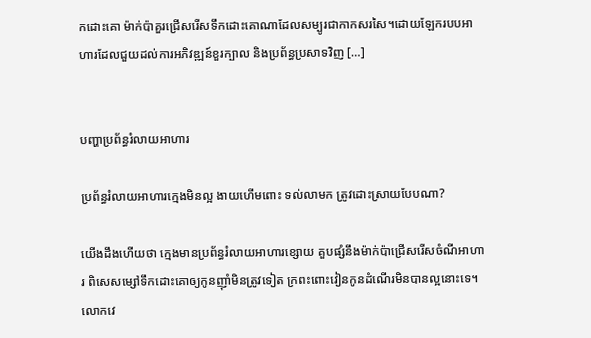កដោះគោ ម៉ាក់ប៉ាគួរជ្រើសរើសទឹកដោះគោណាដែលសម្បូរជាកាកសរសៃ។ដោយឡែករបបអាហារដែលជួយដល់ការអភិវឌ្ឍន៍ខួរក្បាល និងប្រព័ន្ធប្រសាទវិញ […]


បញ្ហាប្រព័ន្ធរំលាយអាហារ

ប្រព័ន្ធរំលាយអាហារក្មេងមិនល្អ ងាយហើមពោះ ទល់លាមក ត្រូវដោះស្រាយបែបណា?

យើងដឹងហើយថា ក្មេងមានប្រព័ន្ធរំលាយអាហារខ្សោយ គួបផ្សំនឹងម៉ាក់ប៉ាជ្រើសរើសចំណីអាហារ ពិសេសម្សៅទឹកដោះគោឲ្យកូនញ៉ាំមិនត្រូវទៀត ក្រពះពោះវៀនកូនដំណើរមិនបានល្អនោះទេ។ លោកវេ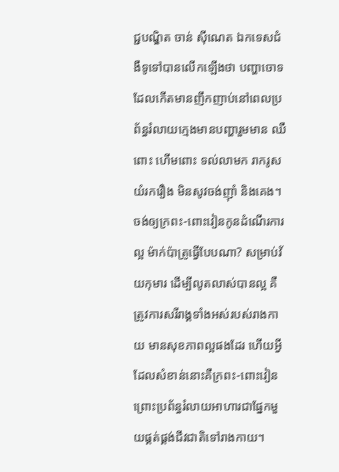ជ្ជបណ្ឌិត ចាន់ ស៊ីណេត ឯកទេសជំងឺទូទៅបានលើកឡើងថា បញ្ហាចោទដែលកើតមានញឹកញាប់នៅពេលប្រព័ន្ធរំលាយក្មេងមានបញ្ហារួមមាន ឈឺពោះ ហើមពោះ ទល់លាមក រាករូស យំរករឿង មិនសូវចង់ញ៉ាំ និងគេង។ ចង់ឲ្យក្រពះ-ពោះវៀនកូនដំណើរការល្អ ម៉ាក់ប៉ាត្រូធ្វើបែបណា? សម្រាប់វ័យកុមារ ដើម្បីលូតលាស់បានល្អ គឺត្រូវការសរីរាង្គទាំងអស់របស់រាងកាយ មានសុខភាពល្អផងដែរ ហើយអ្វីដែលសំខាន់នោះគឺក្រពះ-ពោះវៀន ព្រោះប្រព័ន្ធរំលាយអាហារជាផ្នែកមួយផ្គត់ផ្គង់ជីវជាតិទៅរាងកាយ។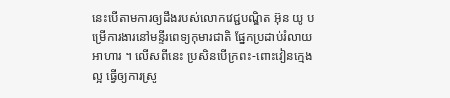នេះបើតាមការឲ្យដឹងរបស់លោកវេជ្ជបណ្ឌិត អ៊ុន យូ បម្រើការងារនៅមន្ទីរពេទ្យកុមារជាតិ ផ្នែកប្រដាប់រំលាយអាហារ ។ លើសពីនេះ ប្រសិនបើក្រពះ-ពោះវៀនក្មេងល្អ ធ្វើឲ្យការស្រូ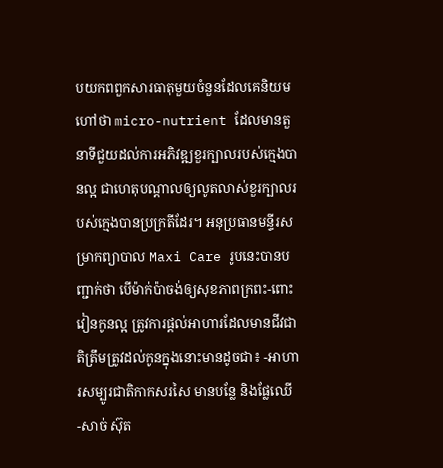បយកពពួកសារធាតុមួយចំនួនដែលគេនិយមហៅថា micro-nutrient ដែលមានតួនាទីជួយដល់ការអភិវឌ្ឍខួរក្បាលរបស់ក្មេងបានល្អ ជាហេតុបណ្ដាលឲ្យលូតលាស់ខួរក្បាលរបស់ក្មេងបានប្រក្រតីដែរ។ អនុប្រធានមន្ទីរសម្រាកព្យាបាល Maxi Care រូបនេះបានបញ្ជាក់ថា បើម៉ាក់ប៉ាចង់ឲ្យសុខភាពក្រពះ-ពោះវៀនកូនល្អ ត្រូវការផ្ដល់អាហារដែលមានជីវជាតិត្រឹមត្រូវដល់កូនក្នុងនោះមានដូចជា៖ -អាហារសម្បូរជាតិកាកសរសៃ មានបន្លែ និងផ្លែឈើ -សាច់ ស៊ុត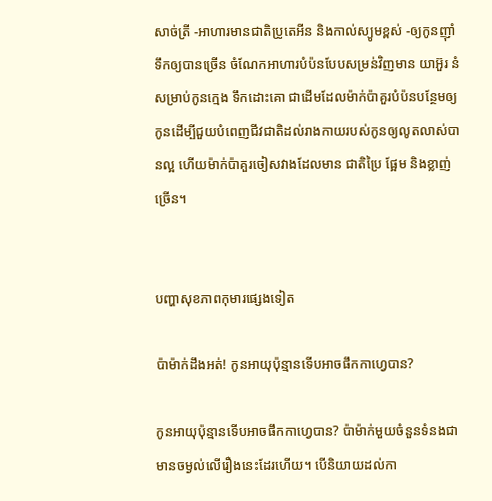សាច់ត្រី -អាហារមានជាតិប្រូតេអីន និងកាល់ស្យូមខ្ពស់ -ឲ្យកូនញ៉ាំទឹកឲ្យបានច្រើន ចំណែកអាហារបំប៉នបែបសម្រន់វិញមាន យាអ៊ួរ នំសម្រាប់កូនក្មេង ទឹកដោះគោ ជាដើមដែលម៉ាក់ប៉ាគួរបំប៉នបន្ថែមឲ្យកូនដើម្បីជួយបំពេញជីវជាតិដល់រាងកាយរបស់កូនឲ្យលូតលាស់បានល្អ ហើយម៉ាក់ប៉ាគួរចៀសវាងដែលមាន ជាតិប្រៃ ផ្អែម និងខ្លាញ់ច្រើន។


បញ្ហាសុខភាពកុមារផ្សេងទៀត

ប៉ាម៉ាក់ដឹងអត់! កូនអាយុប៉ុន្មានទើបអាចផឹកកាហ្វេបាន?

កូនអាយុប៉ុន្មានទើបអាចផឹកកាហ្វេបាន? ប៉ាម៉ាក់មួយចំនួនទំនងជាមានចម្ងល់លើរឿងនេះដែរហើយ។ បើនិយាយដល់កា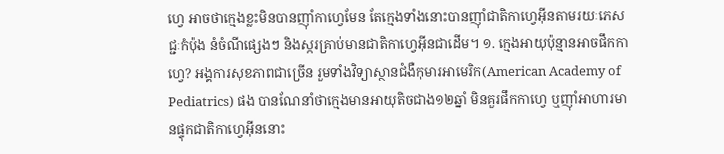ហ្វេ អាចថាក្មេងខ្លះមិនបានញ៉ាំកាហ្វេមែន តែក្មេងទាំងនោះបានញ៉ាំជាតិកាហ្វេអ៊ីនតាមរយៈភេសជ្ជៈកំប៉ុង នំចំណីផ្សេងៗ និងស្ករគ្រាប់មានជាតិកាហ្វេអ៊ីនជាដើម។ ១. ក្មេងអាយុប៉ុន្មានអាចផឹកកាហ្វេ? អង្គការសុខភាពជាច្រើន រួមទាំងវិទ្យាស្ថានជំងឺកុមារអាមេរិក(American Academy of Pediatrics) ផង បានណែនាំថាក្មេងមានអាយុតិចជាង១២ឆ្នាំ មិនគួរផឹកកាហ្វេ ឬញ៉ាំអាហារមានផ្ទុកជាតិកាហ្វេអ៊ីននោះ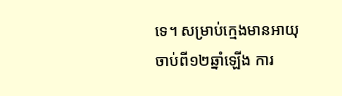ទេ។ សម្រាប់ក្មេងមានអាយុចាប់ពី១២ឆ្នាំឡើង ការ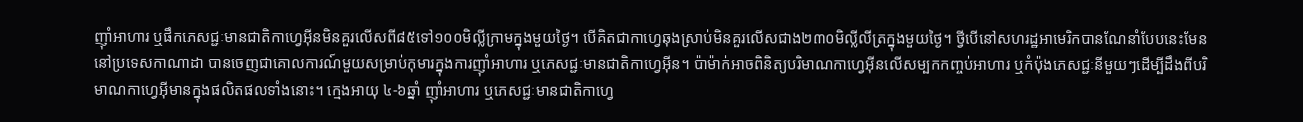ញ៉ាំអាហារ ឬផឹកភេសជ្ជៈមានជាតិកាហ្វេអ៊ីនមិនគួរលើសពី៨៥ទៅ១០០មិល្លីក្រាមក្នុងមួយថ្ងៃ។ បើគិតជាកាហ្វេឆុងស្រាប់មិនគួរលើសជាង២៣០មិល្លីលីត្រក្នុងមួយថ្ងៃ។ ថ្វីបើនៅសហរដ្ឋអាមេរិកបានណែនាំបែបនេះមែន នៅប្រទេសកាណាដា បានចេញជាគោលការណ៍មួយសម្រាប់កុមារក្នុងការញ៉ាំអាហារ ឬភេសជ្ជៈមានជាតិកាហ្វេអ៊ីន។ ប៉ាម៉ាក់អាចពិនិត្យបរិមាណកាហ្វេអ៊ីនលើសម្បកកញ្ចប់អាហារ ឬកំប៉ុងភេសជ្ជៈនីមួយៗដើម្បីដឹងពីបរិមាណកាហ្វេអ៊ីមានក្នុងផលិតផលទាំងនោះ។ ក្មេងអាយុ ៤-៦ឆ្នាំ ញ៉ាំអាហារ ឬភេសជ្ជៈមានជាតិកាហ្វេ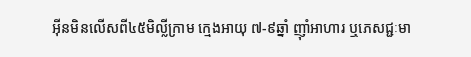អ៊ីនមិនលើសពី៤៥មិល្លីក្រាម ក្មេងអាយុ ៧-៩ឆ្នាំ ញ៉ាំអាហារ ឬភេសជ្ជៈមា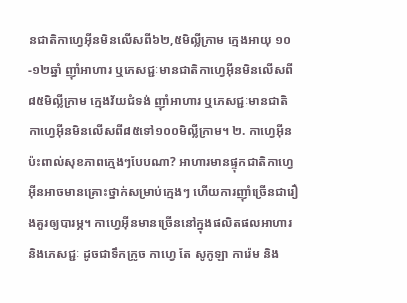នជាតិកាហ្វេអ៊ីនមិនលើសពី៦២,៥មិល្លីក្រាម ក្មេងអាយុ ១០-១២ឆ្នាំ ញ៉ាំអាហារ ឬភេសជ្ជៈមានជាតិកាហ្វេអ៊ីនមិនលើសពី៨៥មិល្លីក្រាម ក្មេងវ័យជំទង់ ញ៉ាំអាហារ ឬភេសជ្ជៈមានជាតិកាហ្វេអ៊ីនមិនលើសពី៨៥ទៅ១០០មិល្លីក្រាម។ ២. កាហ្វេអ៊ីនប៉ះពាល់សុខភាពក្មេងៗបែបណា? អាហារមានផ្ទុកជាតិកាហ្វេអ៊ីនអាចមានគ្រោះថ្នាក់សម្រាប់ក្មេងៗ ហើយការញ៉ាំច្រើនជារឿងគួរឲ្យបារម្ភ។ កាហ្វេអ៊ីនមានច្រើននៅក្នុងផលិតផលអាហារ និងភេសជ្ជៈ ដូចជាទឹកក្រូច កាហ្វេ តែ សូកូឡា ការ៉េម និង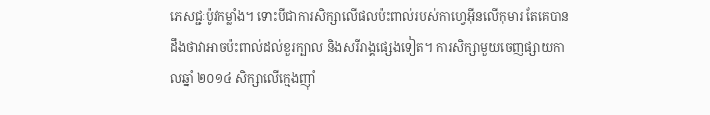ភេសជ្ជៈប៉ូវកម្លាំង។ ទោះបីជាការសិក្សាលើផលប៉ះពាល់របស់កាហ្វេអ៊ីនលើកុមារ តែគេបានដឹងថាវាអាចប៉ះពាល់ដល់ខួរក្បាល និងសរីរាង្គផ្សេងទៀត។ ការសិក្សាមួយចេញផ្សាយកាលឆ្នាំ ២០១៤ សិក្សាលើក្មេងញ៉ាំ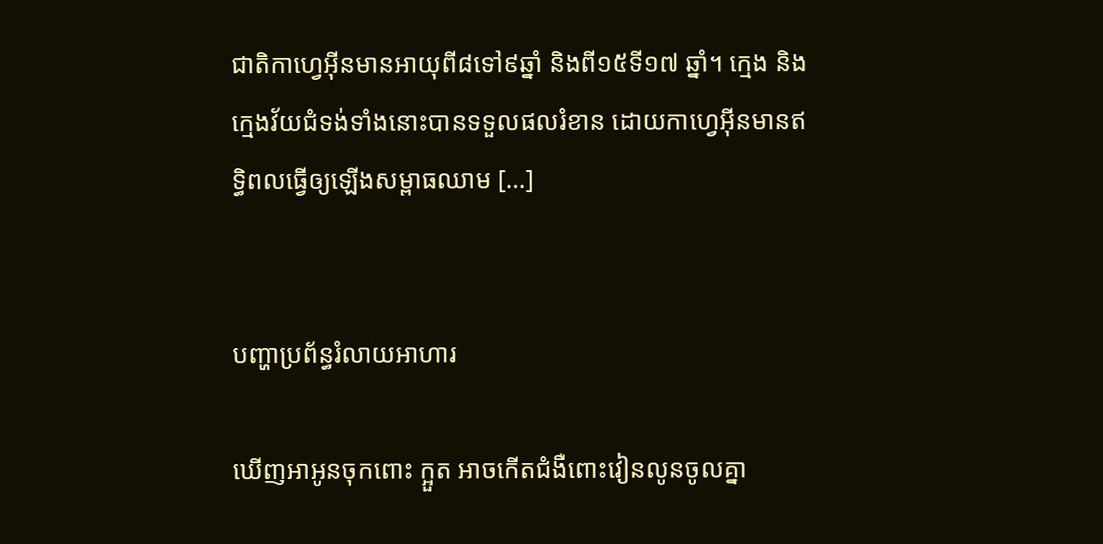ជាតិកាហ្វេអ៊ីនមានអាយុពី៨ទៅ៩ឆ្នាំ និងពី១៥ទី១៧ ឆ្នាំ។ ក្មេង និងក្មេងវ័យជំទង់ទាំងនោះបានទទួលផលរំខាន ដោយកាហ្វេអ៊ីនមានឥទ្ធិពលធ្វើឲ្យឡើងសម្ពាធឈាម […]


បញ្ហាប្រព័ន្ធរំលាយអាហារ

ឃើញអាអូនចុកពោះ ក្អួត អាចកើតជំងឺពោះវៀនលូនចូលគ្នា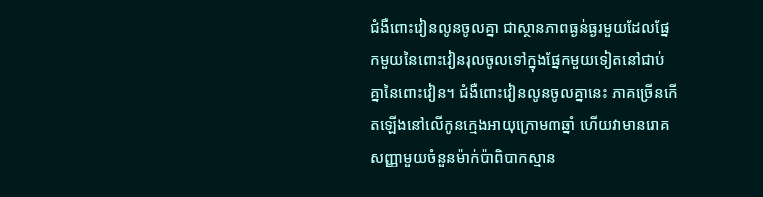ជំងឺពោះវៀនលូនចូលគ្នា ជាស្ថានភាពធ្ងន់ធ្ងរមួយដែលផ្នែកមួយនៃពោះវៀនរុលចូលទៅក្នុងផ្នែកមួយទៀតនៅជាប់គ្នានៃពោះវៀន។ ជំងឺពោះវៀនលូនចូលគ្នានេះ ភាគច្រើនកើតឡើងនៅលើកូនក្មេងអាយុក្រោម៣ឆ្នាំ ហើយវាមានរោគសញ្ញាមួយចំនួនម៉ាក់ប៉ាពិបាកស្មាន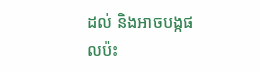ដល់ និងអាចបង្កផលប៉ះ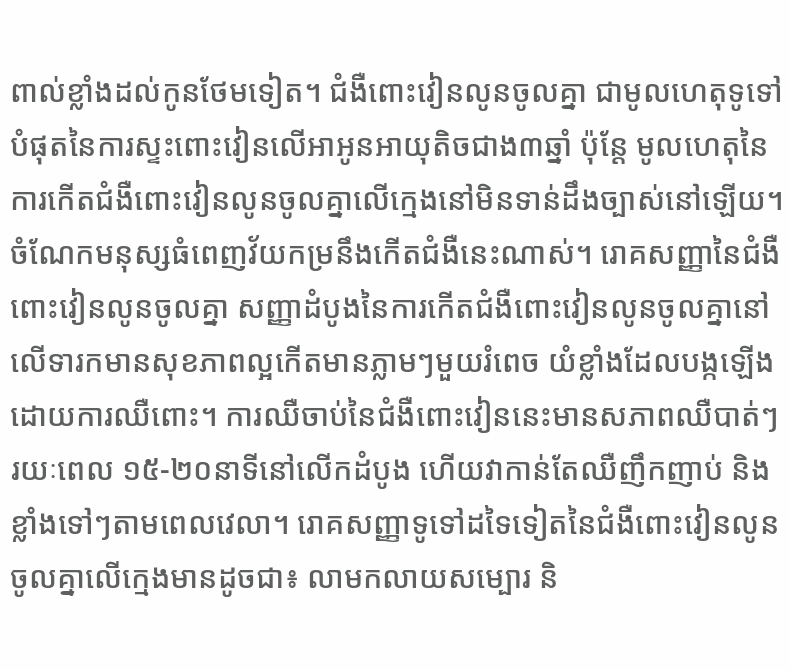ពាល់ខ្លាំងដល់កូនថែមទៀត។ ជំងឺពោះវៀនលូនចូលគ្នា ជាមូលហេតុទូទៅបំផុតនៃការស្ទះពោះវៀនលើអាអូនអាយុតិចជាង៣ឆ្នាំ ប៉ុន្តែ មូលហេតុនៃការកើតជំងឺពោះវៀនលូនចូលគ្នាលើក្មេងនៅមិនទាន់ដឹងច្បាស់នៅឡើយ។ ចំណែកមនុស្សធំពេញវ័យកម្រនឹងកើតជំងឺនេះណាស់។ រោគសញ្ញានៃជំងឺពោះវៀនលូនចូលគ្នា សញ្ញាដំបូងនៃការកើតជំងឺពោះវៀនលូនចូលគ្នានៅលើទារកមានសុខភាពល្អកើតមានភ្លាមៗមួយរំពេច យំខ្លាំងដែលបង្កឡើងដោយការឈឺពោះ។ ការឈឺចាប់នៃជំងឺពោះវៀននេះមានសភាពឈឺបាត់ៗរយៈពេល ១៥-២០នាទីនៅលើកដំបូង ហើយវាកាន់តែឈឺញឹកញាប់ និងខ្លាំងទៅៗតាមពេលវេលា។ រោគសញ្ញាទូទៅដទៃទៀតនៃជំងឺពោះវៀនលូនចូលគ្នាលើក្មេងមានដូចជា៖ លាមកលាយសម្បោរ និ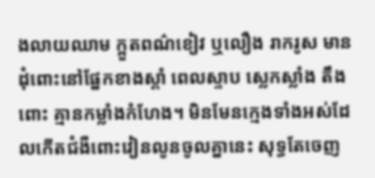ងលាយឈាម ក្អួតពណ៌ខៀវ ឬលឿង រាករូស មានដុំពោះនៅផ្នែកខាងស្ដាំ ពេលស្ទាប ស្លេកស្លាំង តឹងពោះ គ្មានកម្លាំងកំហែង។ មិនមែនក្មេងទាំងអស់ដែលកើតជំងឺពោះវៀនលូនចូលគ្នានេះ សុទ្ធតែចេញ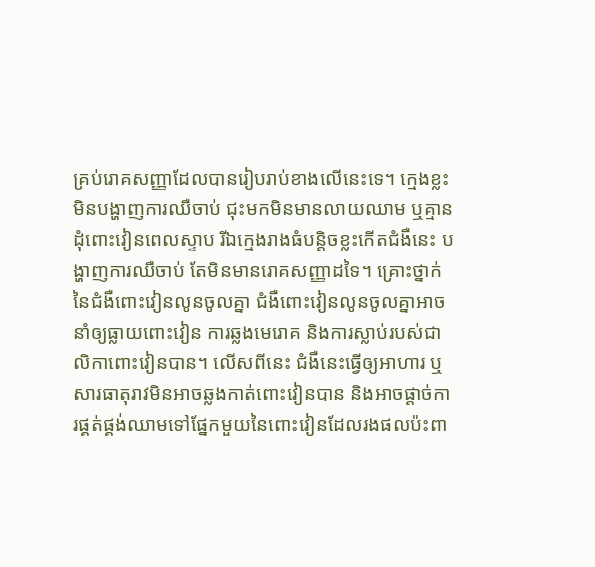គ្រប់រោគសញ្ញាដែលបានរៀបរាប់ខាងលើនេះទេ។ ក្មេងខ្លះមិនបង្ហាញការឈឺចាប់ ជុះមកមិនមានលាយឈាម ឬគ្មានដុំពោះវៀនពេលស្ទាប រីឯក្មេងរាងធំបន្តិចខ្លះកើតជំងឺនេះ បង្ហាញការឈឺចាប់ តែមិនមានរោគសញ្ញាដទៃ។ គ្រោះថ្នាក់នៃជំងឺពោះវៀនលូនចូលគ្នា ជំងឺពោះវៀនលូនចូលគ្នាអាចនាំឲ្យធ្លាយពោះវៀន ការឆ្លងមេរោគ និងការស្លាប់របស់ជាលិកាពោះវៀនបាន។ លើសពីនេះ ជំងឺនេះធ្វើឲ្យអាហារ ឬសារធាតុរាវមិនអាចឆ្លងកាត់ពោះវៀនបាន និងអាចផ្ដាច់ការផ្គត់ផ្គង់ឈាមទៅផ្នែកមួយនៃពោះវៀនដែលរងផលប៉ះពា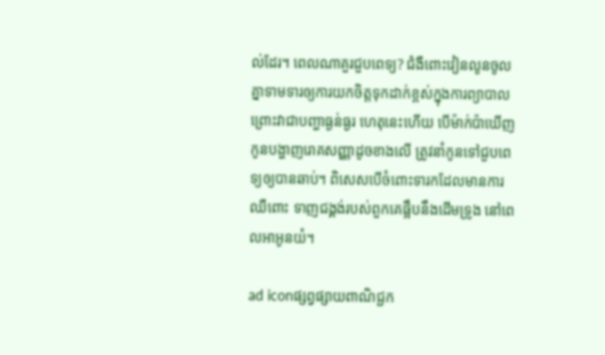ល់ដែរ។ ពេលណាគួរជួបពេទ្យ? ជំងឺពោះវៀនលូនចូលគ្នាទាមទារឲ្យការយកចិត្តទុកដាក់ខ្ពស់ក្នុងការព្យាបាល ព្រោះវាជាបញ្ហាធ្ងន់ធ្ងរ ហេតុនេះហើយ បើម៉ាក់ប៉ាឃើញកូនបង្ហាញរោគសញ្ញាដូចខាងលើ ត្រូវនាំកូនទៅជួបពេទ្យឲ្យបានឆាប់។ ពិសេសបើចំពោះទារកដែលមានការឈឺពោះ ទាញជង្គង់របស់ពួកគេផ្អឹបនឹងដើមទ្រូង នៅពេលអាអូនយំ។

ad iconផ្សព្វផ្សាយពាណិជ្ជក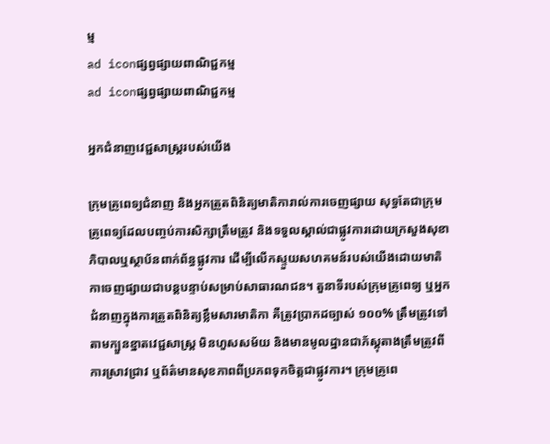ម្ម
ad iconផ្សព្វផ្សាយពាណិជ្ជកម្ម
ad iconផ្សព្វផ្សាយពាណិជ្ជកម្ម

អ្នកជំនាញវេជ្ជសាស្ត្ររបស់យើង

ក្រុមគ្រូពេទ្យជំនាញ និងអ្នកត្រួតពិនិត្យមាតិការាល់ការចេញផ្សាយ សុទ្ធតែជាក្រុមគ្រូពេទ្យដែលបញ្ចប់ការសិក្សាត្រឹមត្រូវ និងទទួលស្គាល់ជាផ្លូវការដោយក្រសួងសុខាភិបាលឬស្ថាប័នពាក់ព័ន្ធផ្លូវការ ដើម្បីលើកស្ទួយសហគមន៍របស់យើងដោយមាតិកាចេញផ្សាយជាបន្តបន្ទាប់សម្រាប់សាធារណជន។ តួនាទីរបស់ក្រុមគ្រូពេទ្យ ឬអ្នកជំនាញក្នុងការត្រួតពិនិត្យខ្លឹមសារមាតិកា គឺត្រូវប្រាកដច្បាស់ ១០០% ត្រឹមត្រូវទៅតាមក្បួនខ្នាតវេជ្ជសាស្ត្រ មិនហួសសម័យ និងមានមូលដ្ឋានជាភ័ស្តុតាងត្រឹមត្រូវពីការស្រាវជ្រាវ ឬព័ត៌មានសុខភាពពីប្រភពទុកចិត្តជាផ្លូវការ។ ក្រុមគ្រូពេ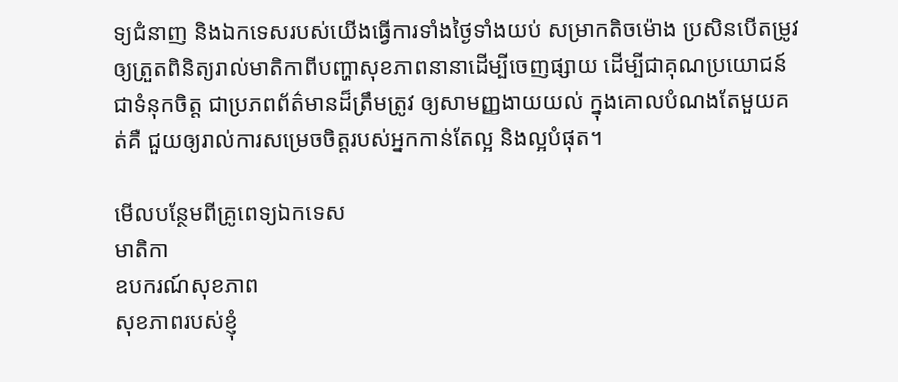ទ្យជំនាញ និងឯកទេសរបស់យើងធ្វើការទាំងថ្ងៃទាំងយប់ សម្រាកតិចម៉ោង ប្រសិនបើតម្រូវឲ្យត្រួតពិនិត្យរាល់មាតិកាពីបញ្ហាសុខភាពនានាដើម្បីចេញផ្សាយ ដើម្បីជាគុណប្រយោជន៍ ជាទំនុកចិត្ត ជាប្រភពព័ត៌មានដ៏ត្រឹមត្រូវ ឲ្យសាមញ្ញងាយយល់ ក្នុងគោលបំណងតែមួយគត់គឺ ជួយឲ្យរាល់ការសម្រេចចិត្តរបស់អ្នកកាន់តែល្អ និងល្អបំផុត។

មើលបន្ថែមពីគ្រូពេទ្យឯកទេស
មាតិកា
ឧបករណ៍សុខភាព
សុខភាពរបស់ខ្ញុំ